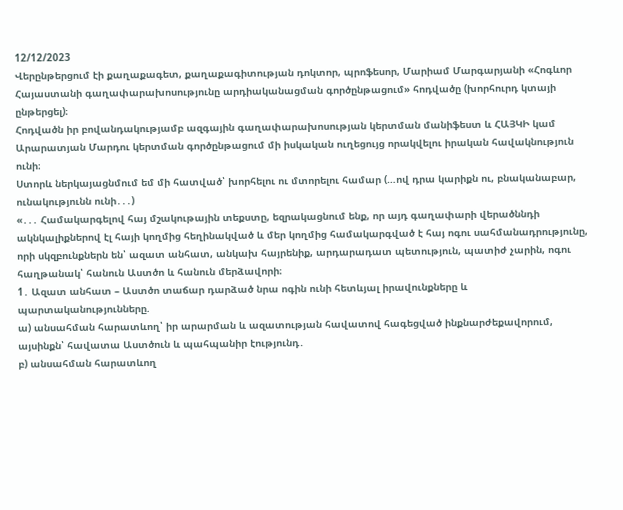12/12/2023
Վերընթերցում էի քաղաքագետ, քաղաքագիտության դոկտոր, պրոֆեսոր, Մարիամ Մարգարյանի «Հոգևոր Հայաստանի գաղափարախոսությունը արդիականացման գործընթացում» հոդվածը (խորհուրդ կտայի ընթերցել)։
Հոդվածն իր բովանդակությամբ ազգային գաղափարախոսության կերտման մանիֆեստ և ՀԱՅԿԻ կամ Արարատյան Մարդու կերտման գործընթացում մի իսկական ուղեցույց որակվելու իրական հավակնություն ունի։
Ստորև ներկայացնմում եմ մի հատված՝ խորհելու ու մտորելու համար (…ով դրա կարիքն ու, բնականաբար, ունակությունն ունի․․․)
«․․․ Համակարգելով հայ մշակութային տեքստը, եզրակացնում ենք, որ այդ գաղափարի վերածննդի ակնկալիքներով էլ հայի կողմից հեղինակված և մեր կողմից համակարգված է հայ ոգու սահմանադրությունը, որի սկզբունքներն են՝ ազատ անհատ, անկախ հայրենիք, արդարադատ պետություն, պատիժ չարին, ոգու հաղթանակ՝ հանուն Աստծո և հանուն մերձավորի։
1․ Ազատ անհատ – Աստծո տաճար դարձած նրա ոգին ունի հետևյալ իրավունքները և պարտականությունները.
ա) անսահման հարատևող՝ իր արարման և ազատության հավատով հագեցված ինքնարժեքավորում, այսինքն՝ հավատա Աստծուն և պահպանիր էությունդ․
բ) անսահման հարատևող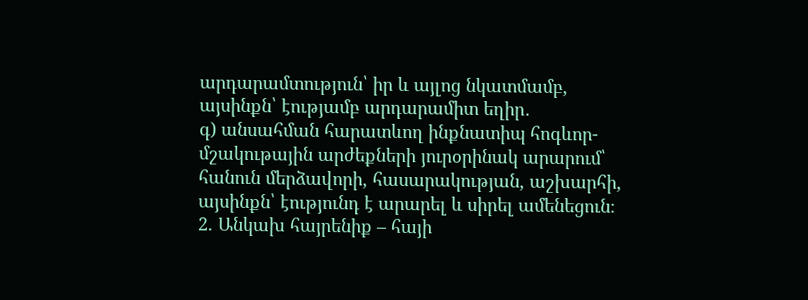արդարամտություն՝ իր և այլոց նկատմամբ, այսինքն՝ էությամբ արդարամիտ եղիր․
գ) անսահման հարատևող ինքնատիպ հոգևոր-մշակութային արժեքների յուրօրինակ արարում՝ հանուն մերձավորի, հասարակության, աշխարհի, այսինքն՝ էությունդ է արարել և սիրել ամենեցուն։
2. Անկախ հայրենիք – հայի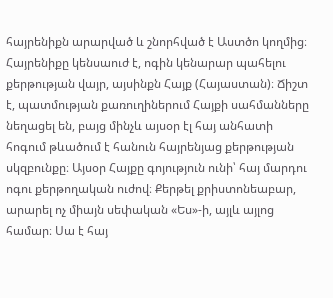հայրենիքն արարված և շնորհված է Աստծո կողմից։ Հայրենիքը կենսաուժ է, ոգին կենարար պահելու քերթության վայր, այսինքն Հայք (Հայաստան)։ Ճիշտ է, պատմության քառուղիներում Հայքի սահմանները նեղացել են, բայց մինչև այսօր էլ հայ անհատի հոգում թևածում է հանուն հայրենյաց քերթության սկզբունքը։ Այսօր Հայքը գոյություն ունի՝ հայ մարդու ոգու քերթողական ուժով։ Քերթել քրիստոնեաբար, արարել ոչ միայն սեփական «Ես»-ի, այլև այլոց համար։ Սա է հայ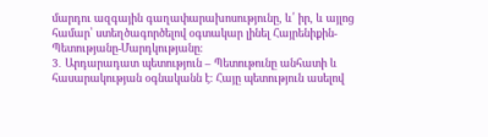մարդու ազգային գաղափարախոսությունը, և՛ իր, և այլոց համար՝ ստեղծագործելով օգտակար լինել Հայրենիքին-Պետությանը-Մարդկությանը։
3․ Արդարադատ պետություն – Պետութունը անհատի և հասարակության օգնականն է։ Հայը պետություն ասելով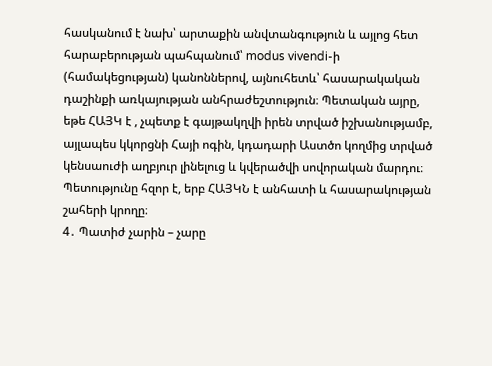հասկանում է նախ՝ արտաքին անվտանգություն և այլոց հետ հարաբերության պահպանում՝ modus vivendi-ի (համակեցության) կանոններով, այնուհետև՝ հասարակական դաշինքի առկայության անհրաժեշտություն։ Պետական այրը, եթե ՀԱՅԿ է , չպետք է գայթակղվի իրեն տրված իշխանությամբ, այլապես կկորցնի Հայի ոգին, կդադարի Աստծո կողմից տրված կենսաուժի աղբյուր լինելուց և կվերածվի սովորական մարդու։ Պետությունը հզոր է, երբ ՀԱՅԿՆ է անհատի և հասարակության շահերի կրողը։
4․ Պատիժ չարին – չարը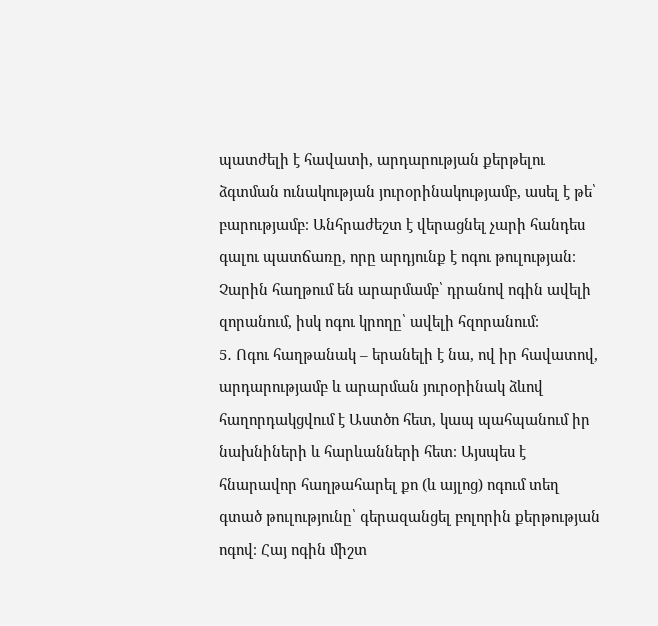պատժելի է հավատի, արդարության քերթելու ձգտման ունակության յուրօրինակությամբ, ասել է թե՝ բարությամբ։ Անհրաժեշտ է վերացնել չարի հանդես գալու պատճառը, որը արդյունք է ոգու թուլության։ Չարին հաղթում են արարմամբ՝ դրանով ոգին ավելի զորանում, իսկ ոգու կրողը՝ ավելի հզորանում։
5․ Ոգու հաղթանակ – երանելի է նա, ով իր հավատով, արդարությամբ և արարման յուրօրինակ ձևով հաղորդակցվում է Աստծո հետ, կապ պահպանում իր նախնիների և հարևանների հետ։ Այսպես է հնարավոր հաղթահարել քո (և այլոց) ոգում տեղ գտած թուլությունը՝ գերազանցել բոլորին քերթության ոգով։ Հայ ոգին միշտ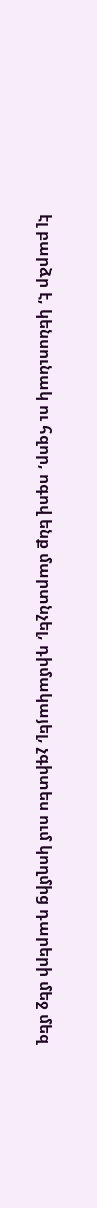էլ բարձր է, կենսունակ ու հզոր, ոգով ենք մարտնչել, դիմակայել, չգիտես ում կողմից դարերի մեջ մեզ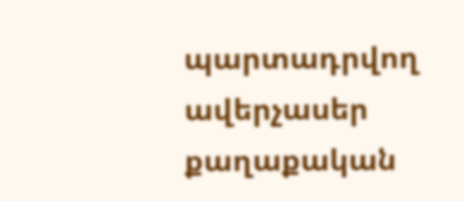պարտադրվող ավերչասեր քաղաքական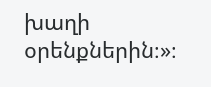խաղի օրենքներին։»։